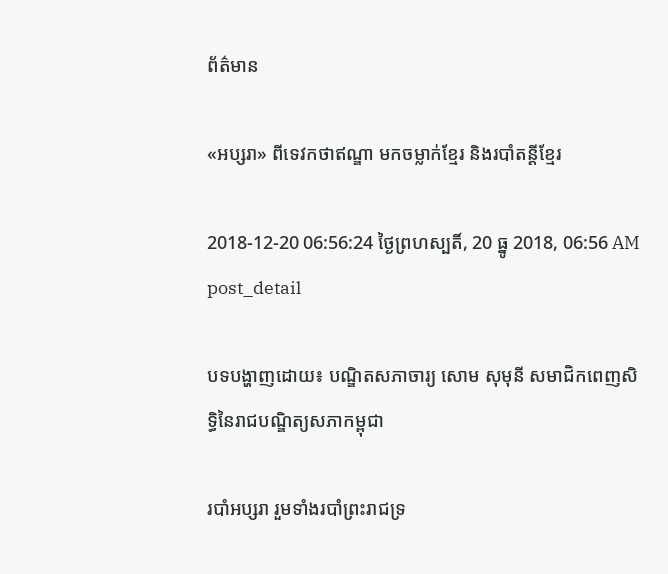ព័ត៌មាន

«អប្សរា» ពីទេវកថាឥណ្ឌា មកចម្លាក់ខ្មែរ និងរបាំតន្តីខ្មែរ

2018-12-20 06:56:24 ថ្ងៃព្រហស្បតិ៍, 20 ធ្នូ 2018, 06:56 AM
post_detail

បទបង្ហាញដោយ៖ បណ្ឌិតសភាចារ្យ សោម សុមុនី សមាជិកពេញសិទ្ធិនៃរាជបណ្ឌិត្យសភាកម្ពុជា

របាំអប្សរា រួមទាំងរបាំព្រះរាជទ្រ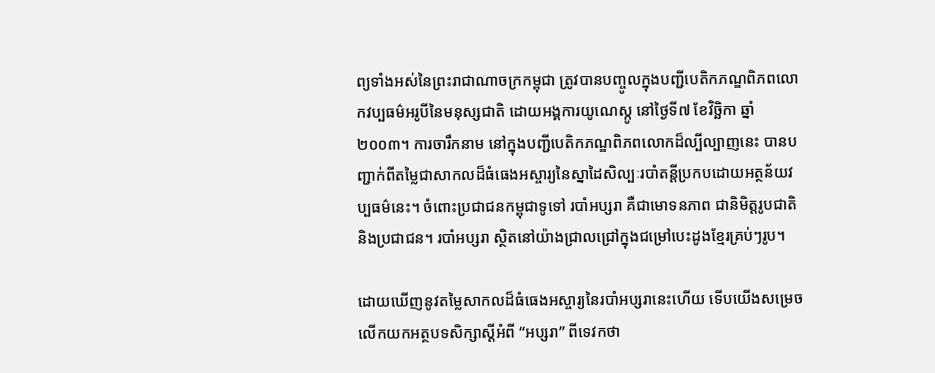ព្យទាំងអស់នៃព្រះរាជាណាចក្រកម្ពុជា ត្រូវបានបញ្ចូលក្នុងបញ្ជីបេតិកភណ្ឌពិភពលោកវប្បធម៌អរូបីនៃមនុស្សជាតិ ដោយអង្គការយូណេស្កូ នៅថ្ងៃទី៧ ខែវិច្ឆិកា ឆ្នាំ២០០៣។ ការចារឹកនាម នៅក្នុងបញ្ជីបេតិកភណ្ឌពិភពលោកដ៏ល្បីល្បាញនេះ បានបញ្ជាក់ពីតម្លៃជាសាកលដ៏ធំធេងអស្ចារ្យនៃស្នាដៃសិល្បៈរបាំតន្តីប្រកបដោយអត្ថន័យវប្បធម៌នេះ។ ចំពោះប្រជាជនកម្ពុជាទូទៅ របាំអប្សរា គឺជាមោទនភាព ជានិមិត្ដរូបជាតិនិងប្រជាជន។ របាំអប្សរា ស្ថិតនៅយ៉ាងជ្រាលជ្រៅក្នុងជម្រៅបេះដូងខ្មែរគ្រប់ៗរូប។

ដោយឃើញនូវតម្លៃសាកលដ៏ធំធេងអស្ចារ្យនៃរបាំអប្សរានេះហើយ ទើបយើងសម្រេចលើកយកអត្ថបទសិក្សាស្តីអំពី “អប្សរា” ពីទេវកថា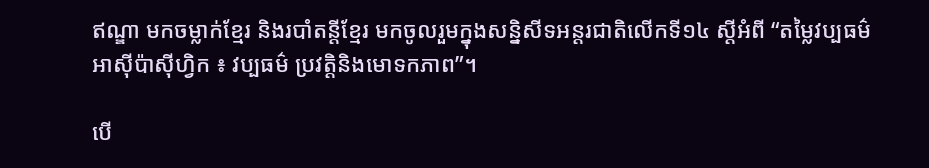ឥណ្ឌា មកចម្លាក់ខ្មែរ និងរបាំតន្តីខ្មែរ មកចូលរួមក្នុងសន្និសីទអន្តរជាតិលើកទី១៤ ស្តីអំពី “តម្លៃវប្បធម៌អាស៊ីប៉ាស៊ីហ្វិក ៖ វប្បធម៌ ប្រវត្តិនិងមោទកភាព”។

បើ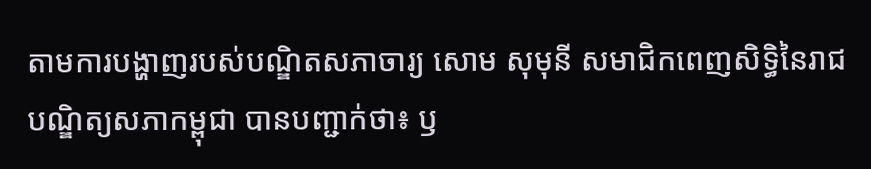តាមការបង្ហាញរបស់បណ្ឌិតសភាចារ្យ សោម សុមុនី សមាជិកពេញសិទ្ធិនៃរាជបណ្ឌិត្យសភាកម្ពុជា បានបញ្ជាក់ថា៖ ឫ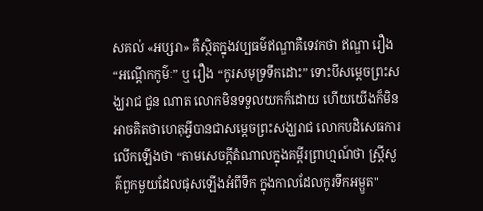សគល់ «អប្សរា» គឺស្ថិតក្នុងវប្បធម៌ឥណ្ឌាគឺទេវកថា ឥណ្ឌា រឿង “អណ្ដើកកូម៌ៈ” ឬ រឿង “កូរសមុទ្រទឹកដោះ” ទោះបីសម្តេចព្រះសង្ឃរាជ ជួន ណាត លោកមិនទទួលយកក៏ដោយ ហើយយើងក៏មិនអាចគិតថាហេតុអ្វីបានជាសម្តេចព្រះសង្ឃរាជ លោកបដិសេធការលើកឡើងថា “តាមសេចក្តីតំណាលក្នុងគម្ពីរព្រាហ្មណ៍ថា ស្ត្រីសួគ៌ពួកមួយដែលផុសឡើងអំពីទឹក ក្នុងកាលដែលកូរទឹកអម្ឫត"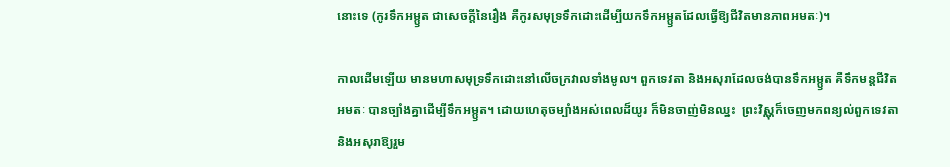នោះទេ (កូរទឹកអម្ឫត ជាសេចក្តីនៃរឿង គឺកូរសមុទ្រទឹកដោះដើម្បីយកទឹកអម្ឫតដែលធ្វើឱ្យជីវិតមានភាពអមតៈ)។

កាលដើមឡើយ មានមហាសមុទ្រទឹកដោះនៅលើចក្រវាលទាំងមូល។ ពួកទេវតា និងអសុរាដែលចង់បានទឹកអម្ឫត គឺទឹកមន្តជីវិតអមតៈ បានច្បាំងគ្នាដើម្បីទឹកអម្ឫត។ ដោយហេតុចម្បាំងអស់ពេលដ៏យូរ ក៏មិនចាញ់មិនឈ្នះ  ព្រះវិស្ណុក៏ចេញមកពន្យល់ពួកទេវតា និងអសុរាឱ្យរួម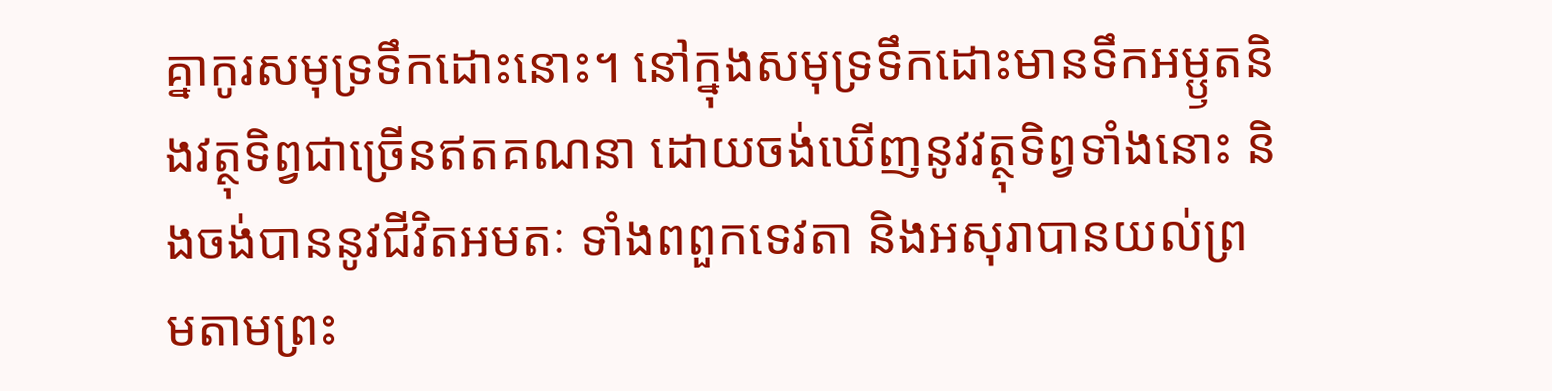គ្នាកូរសមុទ្រទឹកដោះនោះ។ នៅក្នុងសមុទ្រទឹកដោះមានទឹកអម្ឫតនិងវត្ថុទិព្វជាច្រើនឥតគណនា ដោយចង់ឃើញនូវវត្ថុទិព្វទាំងនោះ និងចង់បាននូវជីវិតអមតៈ ទាំងពពួកទេវតា និងអសុរាបានយល់ព្រមតាមព្រះ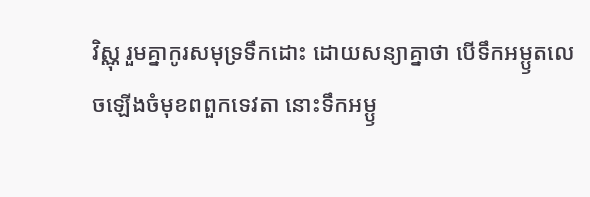វិស្ណុ រួមគ្នាកូរសមុទ្រទឹកដោះ ដោយសន្យាគ្នាថា បើទឹកអម្ឫតលេចឡើងចំមុខពពួកទេវតា នោះទឹកអម្ឫ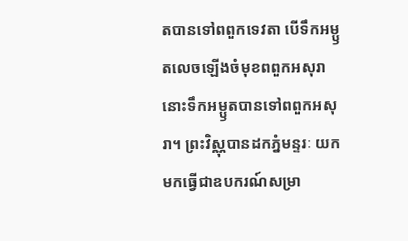តបានទៅពពួកទេវតា បើទឹកអម្ឫតលេចឡើងចំមុខពពួកអសុរានោះទឹកអម្ឫតបានទៅពពួកអសុរា។ ព្រះវិស្ណុបានដកភ្នំមន្ទរៈ យកមកធ្វើជាឧបករណ៍សម្រា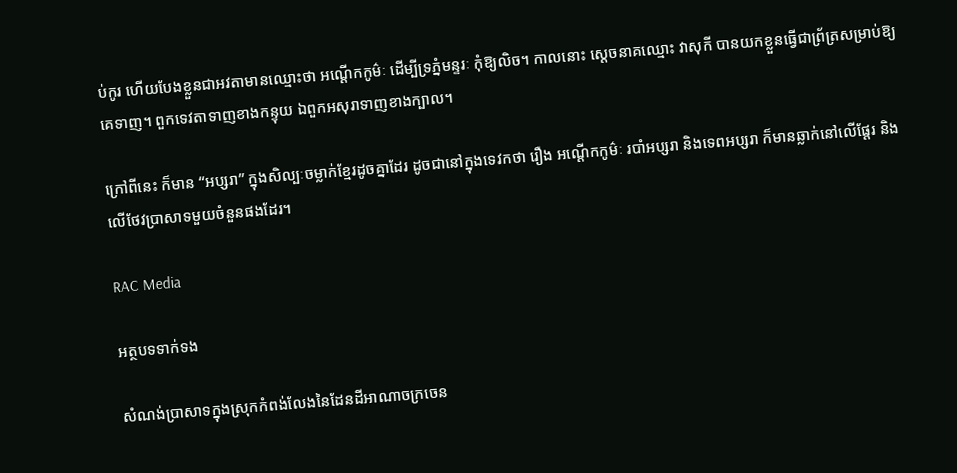ប់កូរ ហើយបែងខ្លួនជាអវតាមានឈ្មោះថា អណ្ដើកកូម៌ៈ ដើម្បីទ្រភ្នំមន្ទរៈ កុំឱ្យលិច។ កាលនោះ ស្ដេចនាគឈ្មោះ វាសុកី បានយកខ្លួនធ្វើជាព្រ័ត្រសម្រាប់ឱ្យគេទាញ។ ពួកទេវតាទាញខាងកន្ទុយ ឯពួកអសុរាទាញខាងក្បាល។

ក្រៅពីនេះ ក៏មាន “អប្សរា” ក្នុងសិល្បៈចម្លាក់ខ្មែរដូចគ្នាដែរ ដូចជានៅក្នុងទេវកថា រឿង អណ្តើកកូម៌ៈ របាំអប្សរា និងទេពអប្សរា ក៏មានឆ្លាក់នៅលើផ្តែរ និងលើថែវប្រាសាទមួយចំនួនផងដែរ។

RAC Media

អត្ថបទទាក់ទង

សំណង់ប្រាសាទក្នុងស្រុកកំពង់លែងនៃដែនដីអាណាចក្រចេន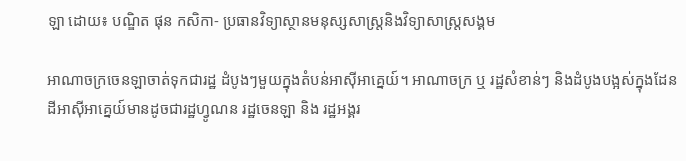ឡា ដោយ៖ បណ្ឌិត ផុន កសិកា- ប្រធានវិទ្យាស្ថានមនុស្សសាស្ត្រនិងវិទ្យាសាស្ត្រសង្គម

អាណាចក្រចេនឡាចាត់ទុកជារដ្ឋ ដំបូងៗមួយក្នុងតំបន់អាស៊ីអាគ្នេយ៍។ អាណាចក្រ ឬ រដ្ឋសំខាន់ៗ និងដំបូងបង្អស់ក្នុងដែនដីអាស៊ីអាគ្នេយ៍មានដូចជារដ្ឋហ្វូណន រដ្ឋចេនឡា និង រដ្ឋអង្គរ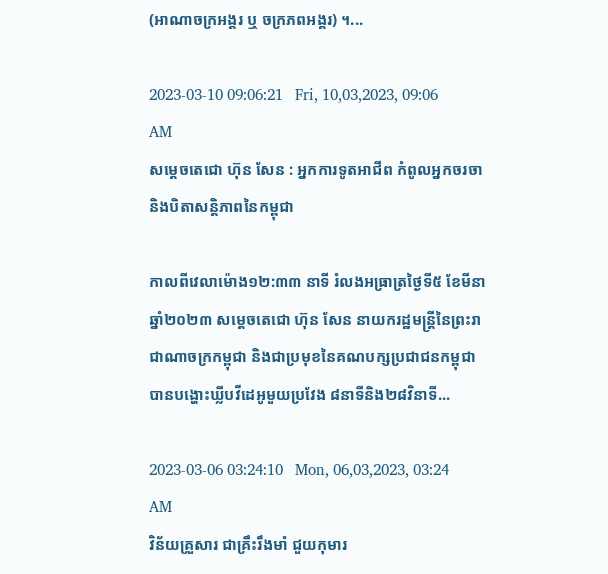(អាណាចក្រអង្គរ ឬ ចក្រភពអង្គរ) ។...

2023-03-10 09:06:21   Fri, 10,03,2023, 09:06 AM
សម្តេចតេជោ ហ៊ុន សែន : អ្នកការទូតអាជីព កំពូលអ្នកចរចា និងបិតាសន្តិភាពនៃកម្ពុជា

កាលពីវេលាម៉ោង១២:៣៣ នាទី រំលងអធ្រាត្រថ្ងៃទី៥ ខែមីនា ឆ្នាំ២០២៣ សម្តេចតេជោ ហ៊ុន សែន នាយករដ្ឋមន្ត្រីនៃព្រះរាជាណាចក្រកម្ពុជា និងជាប្រមុខនៃគណបក្សប្រជាជនកម្ពុជា បានបង្ហោះឃ្លីបវីដេអូមួយប្រវែង ៨នាទីនិង២៨វិនាទី...

2023-03-06 03:24:10   Mon, 06,03,2023, 03:24 AM
វិន័យគ្រួសារ ជាគ្រឹះរឹងមាំ ជួយកុមារ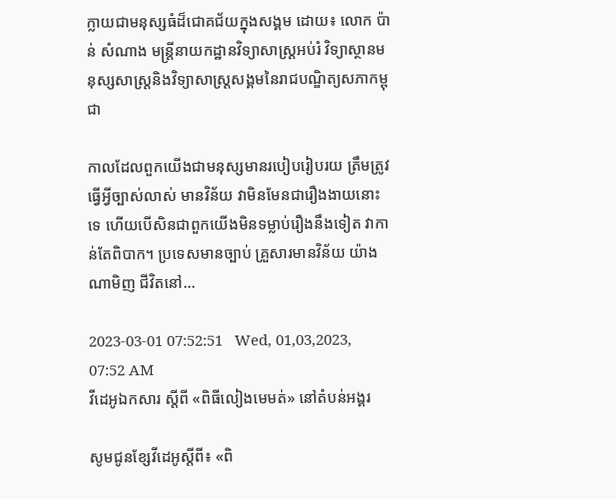ក្លាយជាមនុស្សធំដ៏ជោគជ័យក្នុងសង្គម ដោយ៖ លោក ប៉ាន់ សំណាង មន្ដ្រីនាយកដ្ឋានវិទ្យាសាស្ដ្រអប់រំ វិទ្យាស្ថានមនុស្សសាស្ដ្រនិងវិទ្យាសាស្ដ្រសង្គមនៃរាជបណ្ឌិត្យសភាកម្ពុជា

កាលដែលពួកយើងជាមនុស្សមានរបៀបរៀបរយ ត្រឹមត្រូវ ធ្វើអ្វីច្បាស់លាស់ មានវិន័យ វាមិនមែនជារឿងងាយនោះទេ ហើយបើសិនជាពួកយើងមិនទម្លាប់រឿងនឹងទៀត វាកាន់តែពិបាក។ ប្រទេសមានច្បាប់ គ្រួសារមានវិន័យ យ៉ាងណាមិញ ជីវិតនៅ...

2023-03-01 07:52:51   Wed, 01,03,2023, 07:52 AM
វីដេអូឯកសារ ស្ដីពី «ពិធីលៀងមេមត់» នៅតំបន់អង្គរ

សូមជូនខ្សែវីដេអូស្តីពី៖ «ពិ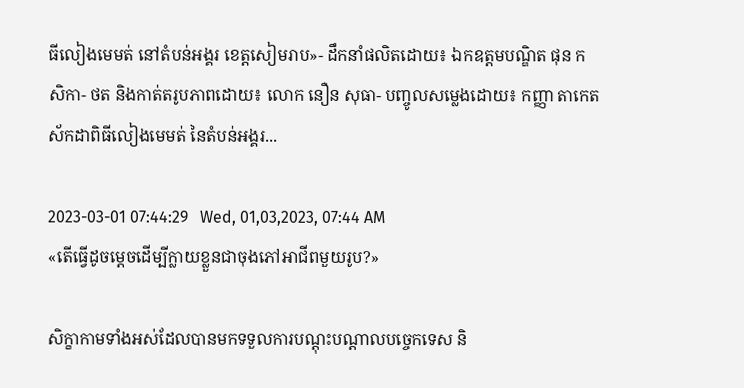ធីលៀងមេមត់ នៅតំបន់អង្គរ ខេត្តសៀមរាប»- ដឹកនាំផលិតដោយ៖ ឯកឧត្តមបណ្ឌិត ផុន កសិកា- ថត និងកាត់តរូបភាពដោយ៖ លោក នឿន សុធា- បញ្ចូលសម្លេងដោយ៖ កញ្ញា តាកេត ស័កដាពិធីលៀងមេមត់ នៃតំបន់អង្គរ...

2023-03-01 07:44:29   Wed, 01,03,2023, 07:44 AM
«តើធ្វើដូចម្តេចដើម្បីក្លាយខ្លួនជាចុងភៅអាជីពមួយរូប?»

សិក្ខាកាមទាំងអស់ដែលបានមកទទួលការបណ្តុះបណ្តាលបច្ចេកទេស និ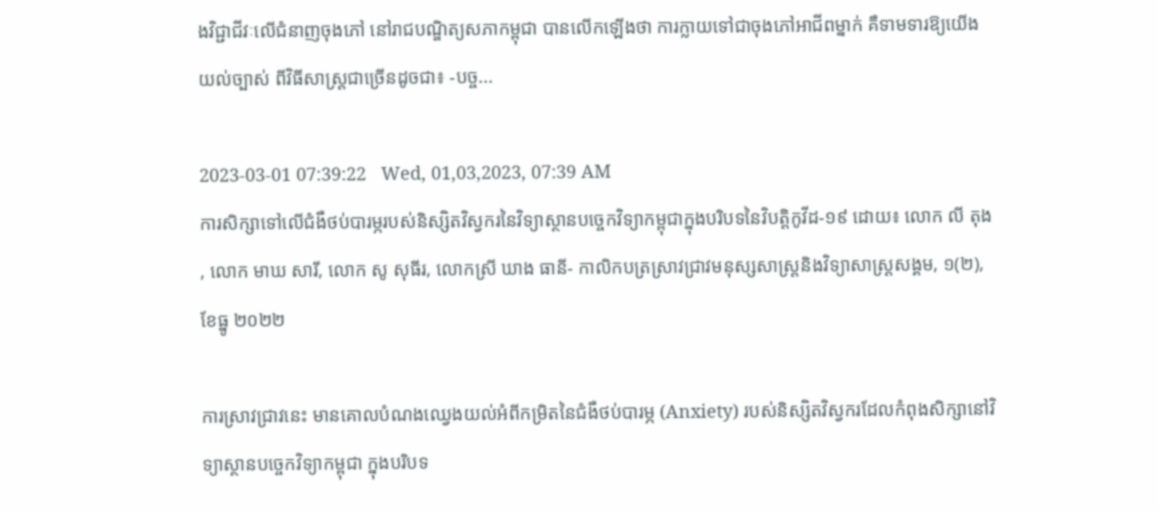ងវិជ្ជាជីវៈលើជំនាញចុងភៅ នៅរាជបណ្ឌិត្យសភាកម្ពុជា បានលើកឡើងថា ការក្លាយទៅជាចុងភៅអាជីពម្នាក់ គឺទាមទារឱ្យយើងយល់ច្បាស់ ពីវិធីសាស្រ្តជាច្រើនដូចជា៖ -បច្ច...

2023-03-01 07:39:22   Wed, 01,03,2023, 07:39 AM
ការសិក្សាទៅលើជំងឺថប់បារម្ភរបស់និស្សិតវិស្វករនៃវិទ្យាស្ថានបច្ចេកវិទ្យាកម្ពុជាក្នុងបរិបទនៃវិបត្តិកូវីដ-១៩ ដោយ៖ លោក លី តុង , លោក មាឃ សារី, លោក សូ សុធីរ, លោកស្រី ឃាង ធានី- កាលិកបត្រស្រាវជ្រាវមនុស្សសាស្រ្តនិងវិទ្យាសាស្រ្តសង្គម, ១(២), ខែធ្នូ ២០២២

ការស្រាវជ្រាវនេះ មានគោលបំណងឈ្វេងយល់អំពីកម្រិតនៃជំងឺថប់បារម្ភ (Anxiety) របស់និស្សិតវិស្វករដែលកំពុងសិក្សានៅវិទ្យាស្ថានបច្ចេកវិទ្យាកម្ពុជា ក្នុងបរិបទ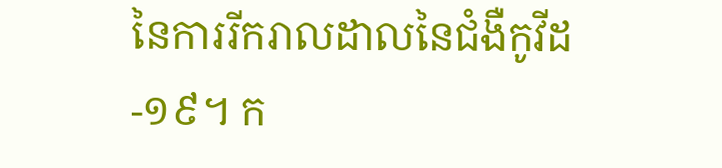នៃការរីករាលដាលនៃជំងឺកូវីដ-១៩។ ក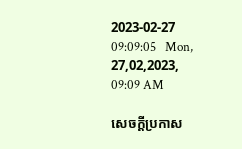2023-02-27 09:09:05   Mon, 27,02,2023, 09:09 AM

សេចក្តីប្រកាស